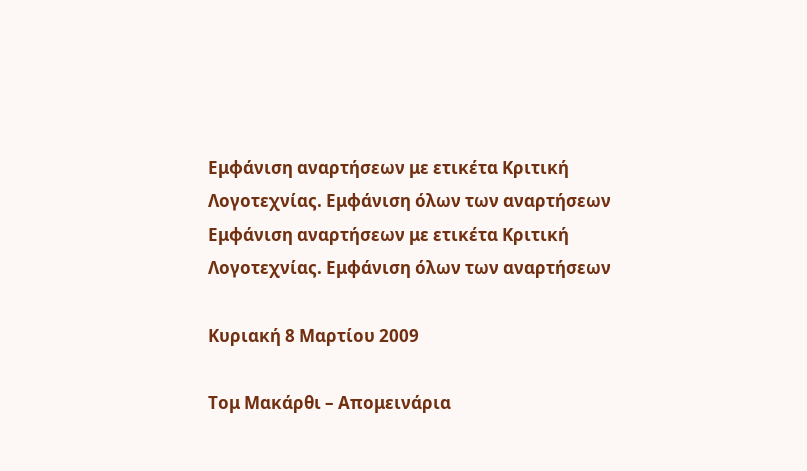Εμφάνιση αναρτήσεων με ετικέτα Κριτική Λογοτεχνίας. Εμφάνιση όλων των αναρτήσεων
Εμφάνιση αναρτήσεων με ετικέτα Κριτική Λογοτεχνίας. Εμφάνιση όλων των αναρτήσεων

Κυριακή 8 Μαρτίου 2009

Τομ Μακάρθι – Απομεινάρια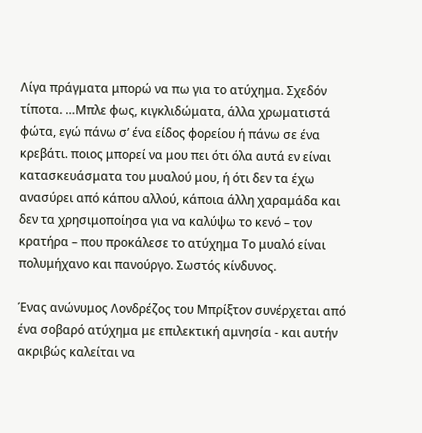Λίγα πράγματα μπορώ να πω για το ατύχημα. Σχεδόν τίποτα. …Μπλε φως, κιγκλιδώματα, άλλα χρωματιστά φώτα, εγώ πάνω σ’ ένα είδος φορείου ή πάνω σε ένα κρεβάτι. ποιος μπορεί να μου πει ότι όλα αυτά εν είναι κατασκευάσματα του μυαλού μου, ή ότι δεν τα έχω ανασύρει από κάπου αλλού, κάποια άλλη χαραμάδα και δεν τα χρησιμοποίησα για να καλύψω το κενό – τον κρατήρα – που προκάλεσε το ατύχημα Το μυαλό είναι πολυμήχανο και πανούργο. Σωστός κίνδυνος.

Ένας ανώνυμος Λονδρέζος του Μπρίξτον συνέρχεται από ένα σοβαρό ατύχημα με επιλεκτική αμνησία - και αυτήν ακριβώς καλείται να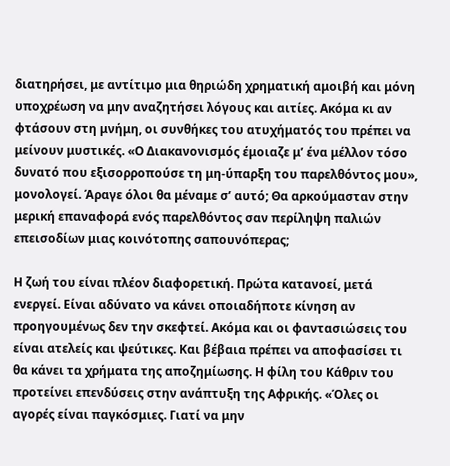διατηρήσει, με αντίτιμο μια θηριώδη χρηματική αμοιβή και μόνη υποχρέωση να μην αναζητήσει λόγους και αιτίες. Ακόμα κι αν φτάσουν στη μνήμη, οι συνθήκες του ατυχήματός του πρέπει να μείνουν μυστικές. «Ο Διακανονισμός έμοιαζε μ’ ένα μέλλον τόσο δυνατό που εξισορροπούσε τη μη-ύπαρξη του παρελθόντος μου», μονολογεί. Άραγε όλοι θα μέναμε σ’ αυτό; Θα αρκούμασταν στην μερική επαναφορά ενός παρελθόντος σαν περίληψη παλιών επεισοδίων μιας κοινότοπης σαπουνόπερας;

Η ζωή του είναι πλέον διαφορετική. Πρώτα κατανοεί, μετά ενεργεί. Είναι αδύνατο να κάνει οποιαδήποτε κίνηση αν προηγουμένως δεν την σκεφτεί. Ακόμα και οι φαντασιώσεις του είναι ατελείς και ψεύτικες. Και βέβαια πρέπει να αποφασίσει τι θα κάνει τα χρήματα της αποζημίωσης. Η φίλη του Κάθριν του προτείνει επενδύσεις στην ανάπτυξη της Αφρικής. «Όλες οι αγορές είναι παγκόσμιες. Γιατί να μην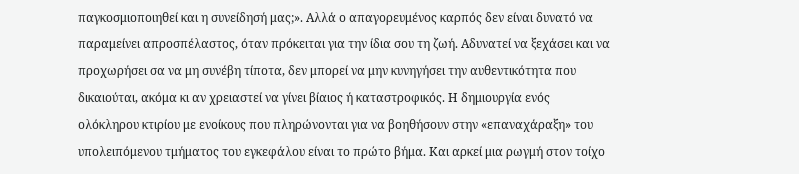παγκοσμιοποιηθεί και η συνείδησή μας;». Αλλά ο απαγορευμένος καρπός δεν είναι δυνατό να παραμείνει απροσπέλαστος, όταν πρόκειται για την ίδια σου τη ζωή. Αδυνατεί να ξεχάσει και να προχωρήσει σα να μη συνέβη τίποτα, δεν μπορεί να μην κυνηγήσει την αυθεντικότητα που δικαιούται, ακόμα κι αν χρειαστεί να γίνει βίαιος ή καταστροφικός. Η δημιουργία ενός ολόκληρου κτιρίου με ενοίκους που πληρώνονται για να βοηθήσουν στην «επαναχάραξη» του υπολειπόμενου τμήματος του εγκεφάλου είναι το πρώτο βήμα. Και αρκεί μια ρωγμή στον τοίχο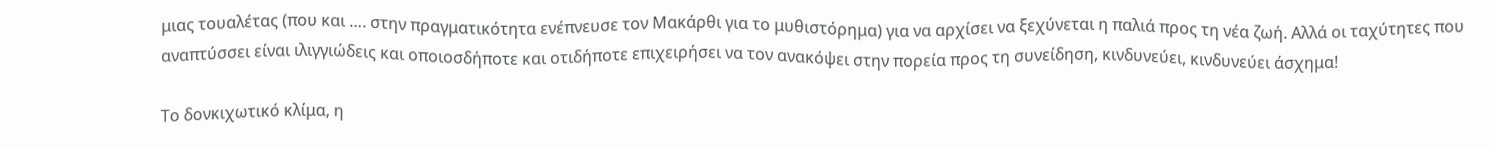μιας τουαλέτας (που και …. στην πραγματικότητα ενέπνευσε τον Μακάρθι για το μυθιστόρημα) για να αρχίσει να ξεχύνεται η παλιά προς τη νέα ζωή. Αλλά οι ταχύτητες που αναπτύσσει είναι ιλιγγιώδεις και οποιοσδήποτε και οτιδήποτε επιχειρήσει να τον ανακόψει στην πορεία προς τη συνείδηση, κινδυνεύει, κινδυνεύει άσχημα!

Το δονκιχωτικό κλίμα, η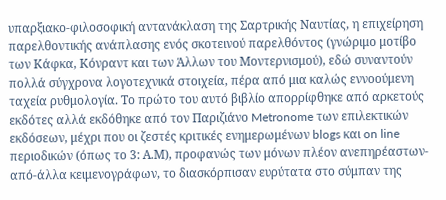υπαρξιακο-φιλοσοφική αντανάκλαση της Σαρτρικής Ναυτίας, η επιχείρηση παρελθοντικής ανάπλασης ενός σκοτεινού παρελθόντος (γνώριμο μοτίβο των Κάφκα, Κόνραντ και των Άλλων του Μοντερνισμού), εδώ συναντούν πολλά σύγχρονα λογοτεχνικά στοιχεία, πέρα από μια καλώς εννοούμενη ταχεία ρυθμολογία. Το πρώτο του αυτό βιβλίο απορρίφθηκε από αρκετούς εκδότες αλλά εκδόθηκε από τον Παριζιάνο Metronome των επιλεκτικών εκδόσεων, μέχρι που οι ζεστές κριτικές ενημερωμένων blogs και on line περιοδικών (όπως το 3: Α.Μ), προφανώς των μόνων πλέον ανεπηρέαστων-από-άλλα κειμενογράφων, το διασκόρπισαν ευρύτατα στο σύμπαν της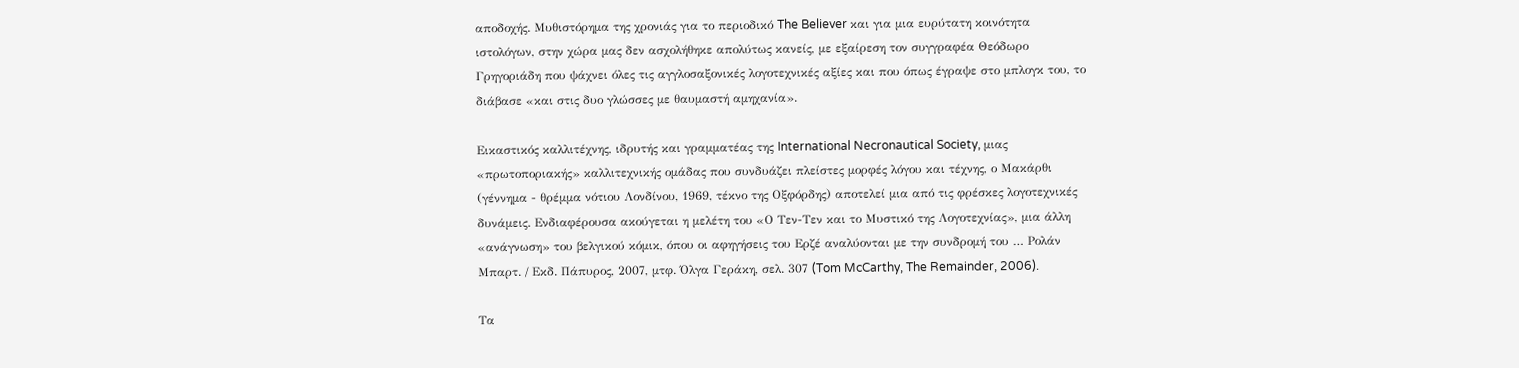αποδοχής. Μυθιστόρημα της χρονιάς για το περιοδικό The Believer και για μια ευρύτατη κοινότητα ιστολόγων, στην χώρα μας δεν ασχολήθηκε απολύτως κανείς, με εξαίρεση τον συγγραφέα Θεόδωρο Γρηγοριάδη που ψάχνει όλες τις αγγλοσαξονικές λογοτεχνικές αξίες και που όπως έγραψε στο μπλογκ του, το διάβασε «και στις δυο γλώσσες με θαυμαστή αμηχανία».

Εικαστικός καλλιτέχνης, ιδρυτής και γραμματέας της International Necronautical Society, μιας «πρωτοποριακής» καλλιτεχνικής ομάδας που συνδυάζει πλείστες μορφές λόγου και τέχνης, ο Μακάρθι (γέννημα - θρέμμα νότιου Λονδίνου, 1969, τέκνο της Οξφόρδης) αποτελεί μια από τις φρέσκες λογοτεχνικές δυνάμεις. Ενδιαφέρουσα ακούγεται η μελέτη του «Ο Τεν-Τεν και το Μυστικό της Λογοτεχνίας», μια άλλη «ανάγνωση» του βελγικού κόμικ, όπου οι αφηγήσεις του Ερζέ αναλύονται με την συνδρομή του … Ρολάν Μπαρτ. / Εκδ. Πάπυρος, 2007, μτφ. Όλγα Γεράκη, σελ. 307 (Tom McCarthy, The Remainder, 2006).

Τα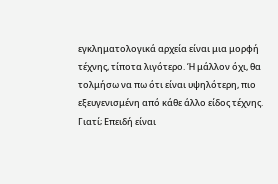εγκληματολογικά αρχεία είναι μια μορφή τέχνης, τίποτα λιγότερο. Ή μάλλον όχι, θα τολμήσω να πω ότι είναι υψηλότερη, πιο εξευγενισμένη από κάθε άλλο είδος τέχνης. Γιατί; Επειδή είναι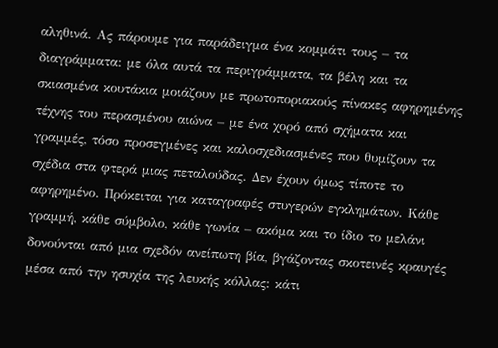αληθινά. Ας πάρουμε για παράδειγμα ένα κομμάτι τους – τα διαγράμματα: με όλα αυτά τα περιγράμματα, τα βέλη και τα σκιασμένα κουτάκια μοιάζουν με πρωτοποριακούς πίνακες αφηρημένης τέχνης του περασμένου αιώνα – με ένα χορό από σχήματα και γραμμές, τόσο προσεγμένες και καλοσχεδιασμένες που θυμίζουν τα σχέδια στα φτερά μιας πεταλούδας. Δεν έχουν όμως τίποτε το αφηρημένο. Πρόκειται για καταγραφές στυγερών εγκλημάτων. Κάθε γραμμή, κάθε σύμβολο, κάθε γωνία – ακόμα και το ίδιο το μελάνι δονούνται από μια σχεδόν ανείπωτη βία, βγάζοντας σκοτεινές κραυγές μέσα από την ησυχία της λευκής κόλλας: κάτι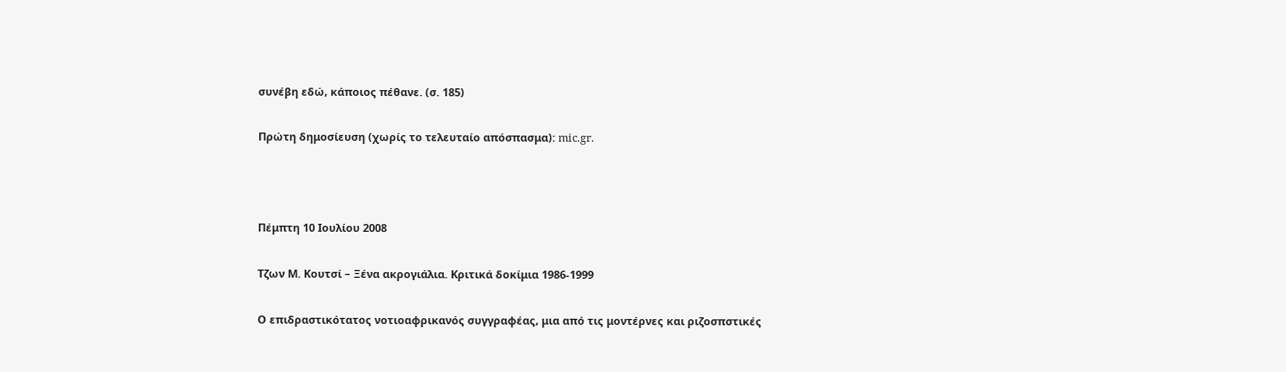συνέβη εδώ, κάποιος πέθανε. (σ. 185)

Πρώτη δημοσίευση (χωρίς το τελευταίο απόσπασμα): mic.gr.



Πέμπτη 10 Ιουλίου 2008

Τζων Μ. Κουτσί – Ξένα ακρογιάλια. Κριτικά δοκίμια 1986-1999

Ο επιδραστικότατος νοτιοαφρικανός συγγραφέας, μια από τις μοντέρνες και ριζοσπστικές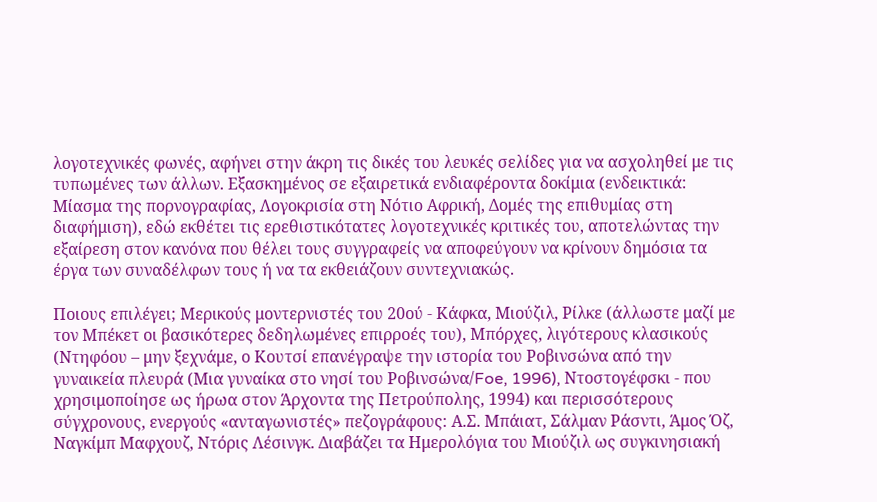λογοτεχνικές φωνές, αφήνει στην άκρη τις δικές του λευκές σελίδες για να ασχοληθεί με τις τυπωμένες των άλλων. Εξασκημένος σε εξαιρετικά ενδιαφέροντα δοκίμια (ενδεικτικά: Μίασμα της πορνογραφίας, Λογοκρισία στη Νότιο Αφρική, Δομές της επιθυμίας στη διαφήμιση), εδώ εκθέτει τις ερεθιστικότατες λογοτεχνικές κριτικές του, αποτελώντας την εξαίρεση στον κανόνα που θέλει τους συγγραφείς να αποφεύγουν να κρίνουν δημόσια τα έργα των συναδέλφων τους ή να τα εκθειάζουν συντεχνιακώς.

Ποιους επιλέγει; Μερικούς μοντερνιστές του 20ού - Κάφκα, Μιούζιλ, Ρίλκε (άλλωστε μαζί με τον Μπέκετ οι βασικότερες δεδηλωμένες επιρροές του), Μπόρχες, λιγότερους κλασικούς (Ντηφόου – μην ξεχνάμε, ο Κουτσί επανέγραψε την ιστορία του Ροβινσώνα από την γυναικεία πλευρά (Μια γυναίκα στο νησί του Ροβινσώνα/Foe, 1996), Ντοστογέφσκι - που χρησιμοποίησε ως ήρωα στον Άρχοντα της Πετρούπολης, 1994) και περισσότερους σύγχρονους, ενεργούς «ανταγωνιστές» πεζογράφους: Α.Σ. Μπάιατ, Σάλμαν Ράσντι, Άμος Όζ, Ναγκίμπ Μαφχουζ, Ντόρις Λέσινγκ. Διαβάζει τα Ημερολόγια του Μιούζιλ ως συγκινησιακή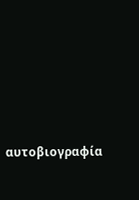αυτοβιογραφία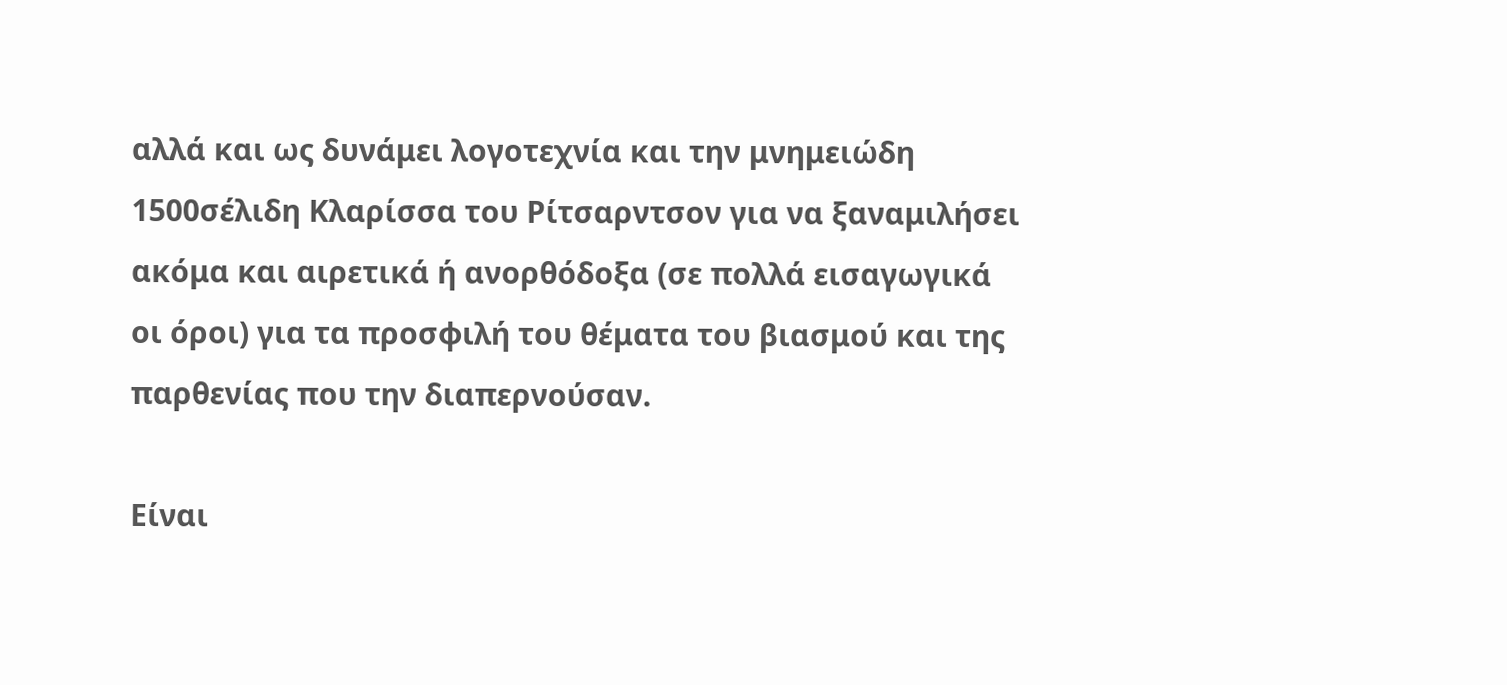αλλά και ως δυνάμει λογοτεχνία και την μνημειώδη 1500σέλιδη Κλαρίσσα του Ρίτσαρντσον για να ξαναμιλήσει ακόμα και αιρετικά ή ανορθόδοξα (σε πολλά εισαγωγικά οι όροι) για τα προσφιλή του θέματα του βιασμού και της παρθενίας που την διαπερνούσαν.

Είναι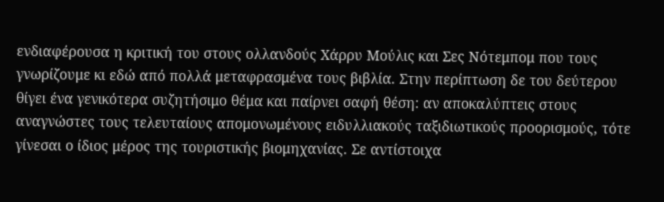ενδιαφέρουσα η κριτική του στους ολλανδούς Χάρρυ Μούλις και Σες Νότεμπομ που τους γνωρίζουμε κι εδώ από πολλά μεταφρασμένα τους βιβλία. Στην περίπτωση δε του δεύτερου θίγει ένα γενικότερα συζητήσιμο θέμα και παίρνει σαφή θέση: αν αποκαλύπτεις στους αναγνώστες τους τελευταίους απομονωμένους ειδυλλιακούς ταξιδιωτικούς προορισμούς, τότε γίνεσαι ο ίδιος μέρος της τουριστικής βιομηχανίας. Σε αντίστοιχα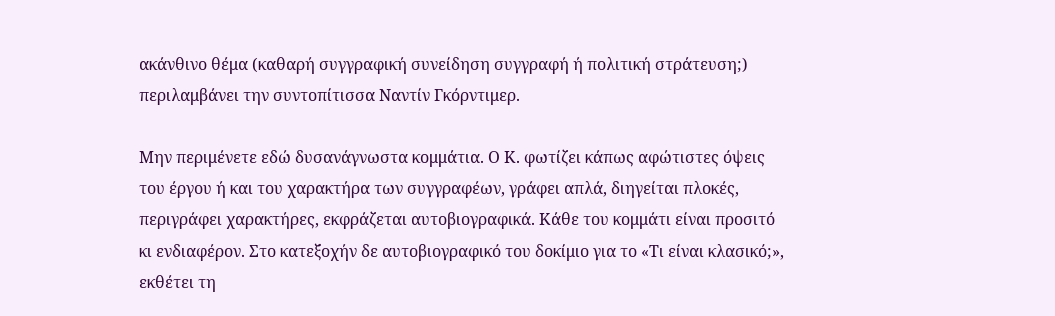ακάνθινο θέμα (καθαρή συγγραφική συνείδηση συγγραφή ή πολιτική στράτευση;) περιλαμβάνει την συντοπίτισσα Ναντίν Γκόρντιμερ.

Μην περιμένετε εδώ δυσανάγνωστα κομμάτια. Ο Κ. φωτίζει κάπως αφώτιστες όψεις του έργου ή και του χαρακτήρα των συγγραφέων, γράφει απλά, διηγείται πλοκές, περιγράφει χαρακτήρες, εκφράζεται αυτοβιογραφικά. Κάθε του κομμάτι είναι προσιτό κι ενδιαφέρον. Στο κατεξοχήν δε αυτοβιογραφικό του δοκίμιο για το «Τι είναι κλασικό;», εκθέτει τη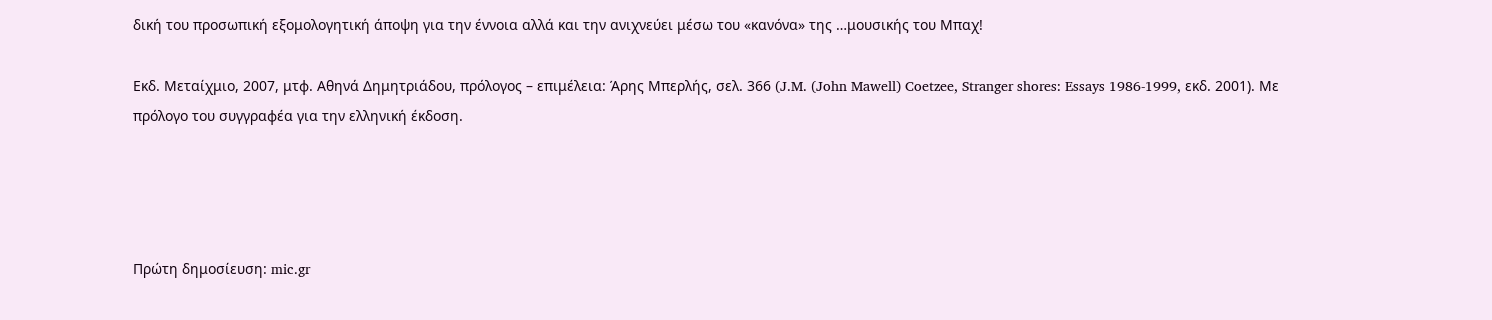δική του προσωπική εξομολογητική άποψη για την έννοια αλλά και την ανιχνεύει μέσω του «κανόνα» της …μουσικής του Μπαχ!

Εκδ. Μεταίχμιο, 2007, μτφ. Αθηνά Δημητριάδου, πρόλογος – επιμέλεια: Άρης Μπερλής, σελ. 366 (J.M. (John Mawell) Coetzee, Stranger shores: Essays 1986-1999, εκδ. 2001). Με πρόλογο του συγγραφέα για την ελληνική έκδοση.




Πρώτη δημοσίευση: mic.gr